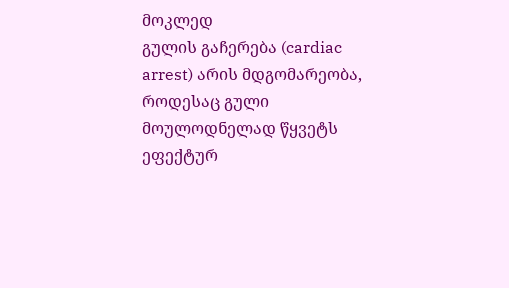მოკლედ
გულის გაჩერება (cardiac arrest) არის მდგომარეობა, როდესაც გული მოულოდნელად წყვეტს ეფექტურ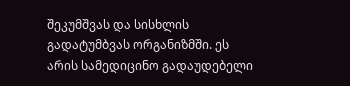შეკუმშვას და სისხლის გადატუმბვას ორგანიზმში. ეს არის სამედიცინო გადაუდებელი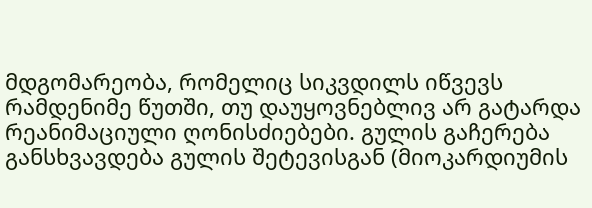მდგომარეობა, რომელიც სიკვდილს იწვევს რამდენიმე წუთში, თუ დაუყოვნებლივ არ გატარდა რეანიმაციული ღონისძიებები. გულის გაჩერება განსხვავდება გულის შეტევისგან (მიოკარდიუმის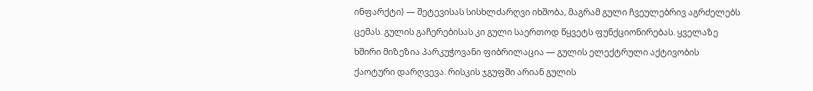ინფარქტი) — შეტევისას სისხლძარღვი იხშობა, მაგრამ გული ჩვეულებრივ აგრძელებს ცემას. გულის გაჩერებისას კი გული საერთოდ წყვეტს ფუნქციონირებას. ყველაზე ხშირი მიზეზია პარკუჭოვანი ფიბრილაცია — გულის ელექტრული აქტივობის ქაოტური დარღვევა. რისკის ჯგუფში არიან გულის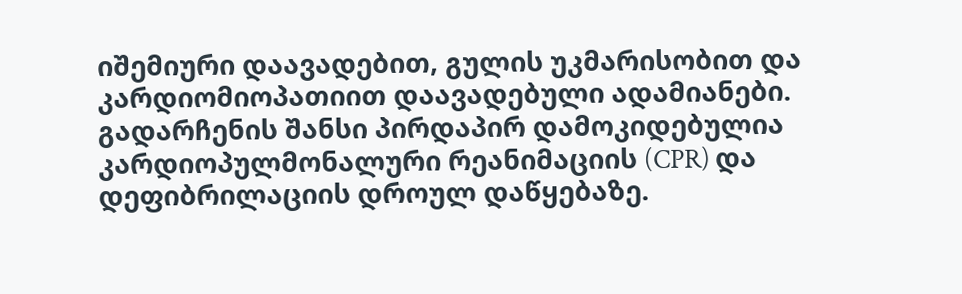იშემიური დაავადებით, გულის უკმარისობით და კარდიომიოპათიით დაავადებული ადამიანები. გადარჩენის შანსი პირდაპირ დამოკიდებულია კარდიოპულმონალური რეანიმაციის (CPR) და დეფიბრილაციის დროულ დაწყებაზე.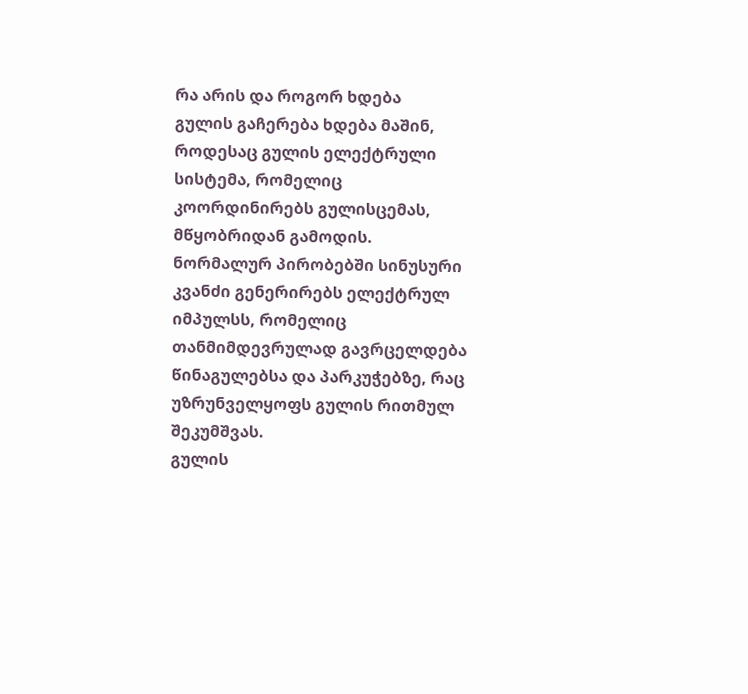რა არის და როგორ ხდება
გულის გაჩერება ხდება მაშინ, როდესაც გულის ელექტრული სისტემა, რომელიც კოორდინირებს გულისცემას, მწყობრიდან გამოდის. ნორმალურ პირობებში სინუსური კვანძი გენერირებს ელექტრულ იმპულსს, რომელიც თანმიმდევრულად გავრცელდება წინაგულებსა და პარკუჭებზე, რაც უზრუნველყოფს გულის რითმულ შეკუმშვას.
გულის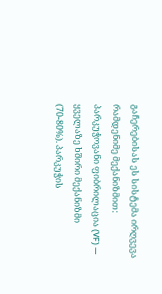გაჩერებისას ეს სისტემა ირღვევა რამდენიმე მექანიზმით:
პარკუჭოვანი ფიბრილაცია (VF) — ყველაზე ხშირი მექანიზმი (70-80%). პარკუჭის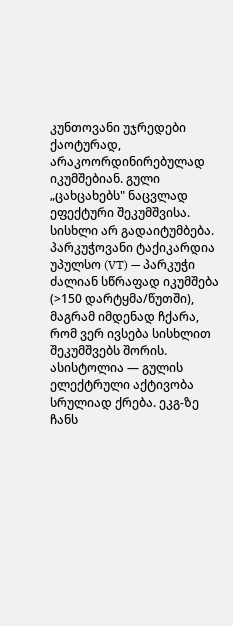კუნთოვანი უჯრედები ქაოტურად, არაკოორდინირებულად იკუმშებიან. გული „ცახცახებს" ნაცვლად ეფექტური შეკუმშვისა. სისხლი არ გადაიტუმბება.
პარკუჭოვანი ტაქიკარდია უპულსო (VT) — პარკუჭი ძალიან სწრაფად იკუმშება (>150 დარტყმა/წუთში), მაგრამ იმდენად ჩქარა, რომ ვერ ივსება სისხლით შეკუმშვებს შორის.
ასისტოლია — გულის ელექტრული აქტივობა სრულიად ქრება. ეკგ-ზე ჩანს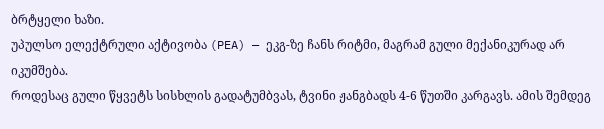ბრტყელი ხაზი.
უპულსო ელექტრული აქტივობა (PEA) — ეკგ-ზე ჩანს რიტმი, მაგრამ გული მექანიკურად არ იკუმშება.
როდესაც გული წყვეტს სისხლის გადატუმბვას, ტვინი ჟანგბადს 4-6 წუთში კარგავს. ამის შემდეგ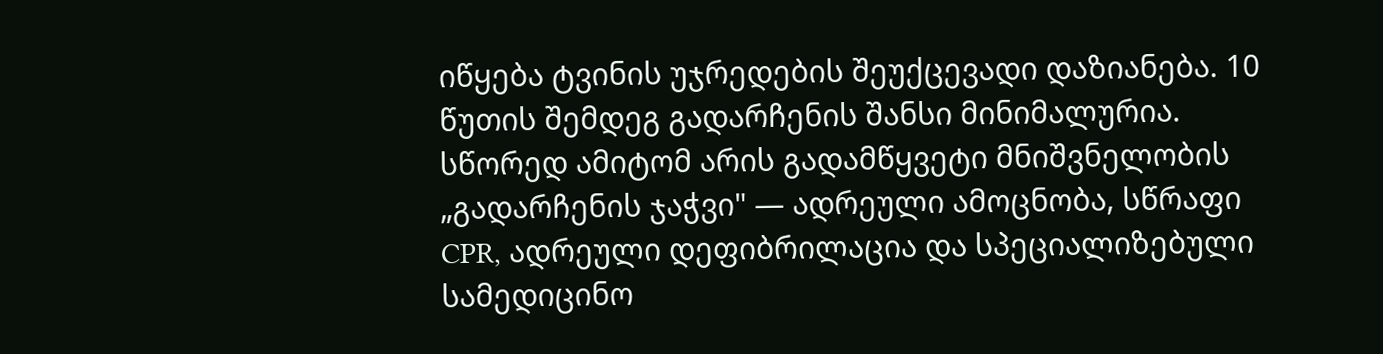იწყება ტვინის უჯრედების შეუქცევადი დაზიანება. 10 წუთის შემდეგ გადარჩენის შანსი მინიმალურია. სწორედ ამიტომ არის გადამწყვეტი მნიშვნელობის „გადარჩენის ჯაჭვი" — ადრეული ამოცნობა, სწრაფი CPR, ადრეული დეფიბრილაცია და სპეციალიზებული სამედიცინო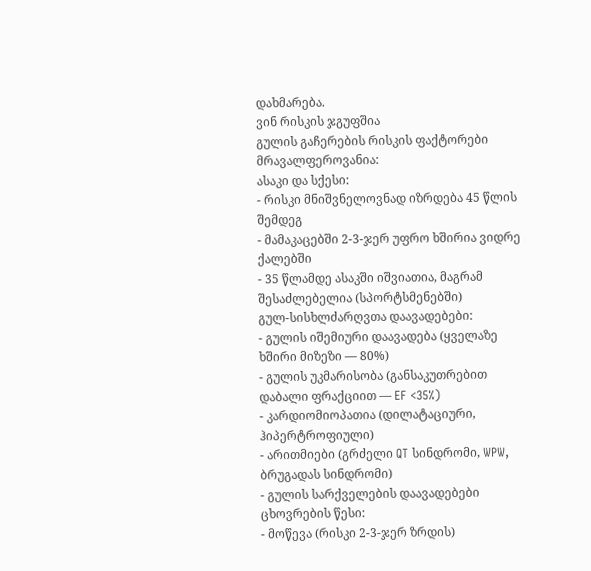დახმარება.
ვინ რისკის ჯგუფშია
გულის გაჩერების რისკის ფაქტორები მრავალფეროვანია:
ასაკი და სქესი:
- რისკი მნიშვნელოვნად იზრდება 45 წლის შემდეგ
- მამაკაცებში 2-3-ჯერ უფრო ხშირია ვიდრე ქალებში
- 35 წლამდე ასაკში იშვიათია, მაგრამ შესაძლებელია (სპორტსმენებში)
გულ-სისხლძარღვთა დაავადებები:
- გულის იშემიური დაავადება (ყველაზე ხშირი მიზეზი — 80%)
- გულის უკმარისობა (განსაკუთრებით დაბალი ფრაქციით — EF <35%)
- კარდიომიოპათია (დილატაციური, ჰიპერტროფიული)
- არითმიები (გრძელი QT სინდრომი, WPW, ბრუგადას სინდრომი)
- გულის სარქველების დაავადებები
ცხოვრების წესი:
- მოწევა (რისკი 2-3-ჯერ ზრდის)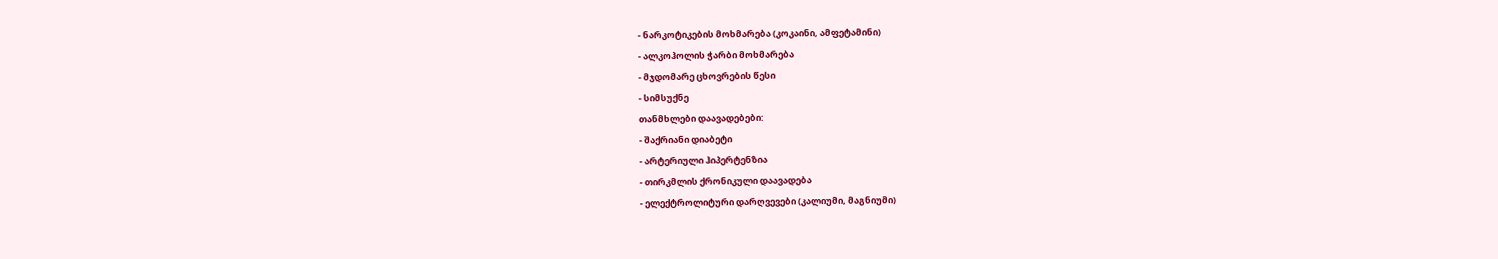- ნარკოტიკების მოხმარება (კოკაინი, ამფეტამინი)
- ალკოჰოლის ჭარბი მოხმარება
- მჯდომარე ცხოვრების წესი
- სიმსუქნე
თანმხლები დაავადებები:
- შაქრიანი დიაბეტი
- არტერიული ჰიპერტენზია
- თირკმლის ქრონიკული დაავადება
- ელექტროლიტური დარღვევები (კალიუმი, მაგნიუმი)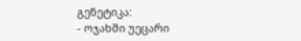გენეტიკა:
- ოჯახში უეცარი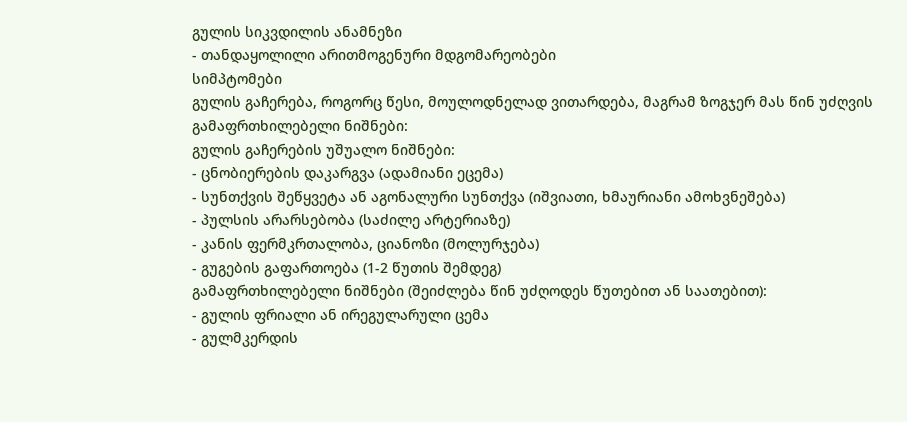გულის სიკვდილის ანამნეზი
- თანდაყოლილი არითმოგენური მდგომარეობები
სიმპტომები
გულის გაჩერება, როგორც წესი, მოულოდნელად ვითარდება, მაგრამ ზოგჯერ მას წინ უძღვის გამაფრთხილებელი ნიშნები:
გულის გაჩერების უშუალო ნიშნები:
- ცნობიერების დაკარგვა (ადამიანი ეცემა)
- სუნთქვის შეწყვეტა ან აგონალური სუნთქვა (იშვიათი, ხმაურიანი ამოხვნეშება)
- პულსის არარსებობა (საძილე არტერიაზე)
- კანის ფერმკრთალობა, ციანოზი (მოლურჯება)
- გუგების გაფართოება (1-2 წუთის შემდეგ)
გამაფრთხილებელი ნიშნები (შეიძლება წინ უძღოდეს წუთებით ან საათებით):
- გულის ფრიალი ან ირეგულარული ცემა
- გულმკერდის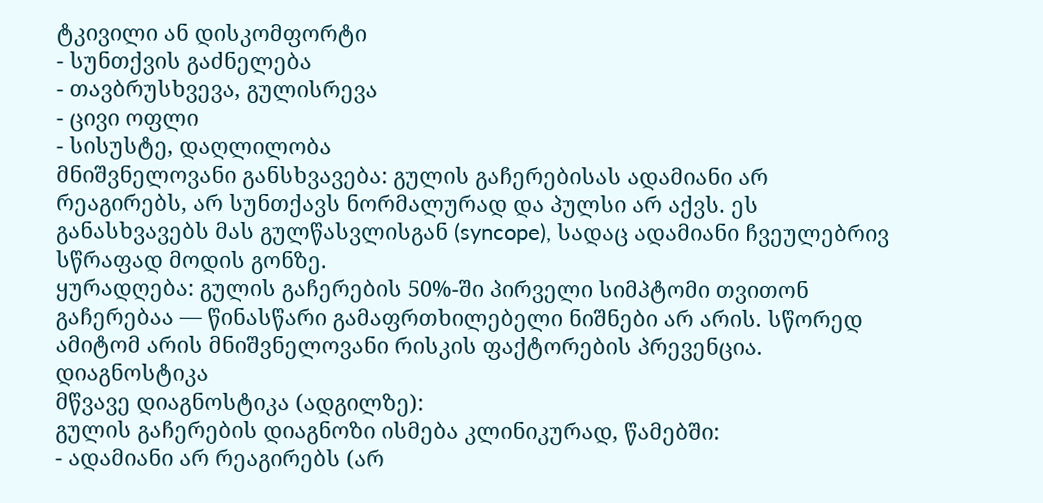ტკივილი ან დისკომფორტი
- სუნთქვის გაძნელება
- თავბრუსხვევა, გულისრევა
- ცივი ოფლი
- სისუსტე, დაღლილობა
მნიშვნელოვანი განსხვავება: გულის გაჩერებისას ადამიანი არ რეაგირებს, არ სუნთქავს ნორმალურად და პულსი არ აქვს. ეს განასხვავებს მას გულწასვლისგან (syncope), სადაც ადამიანი ჩვეულებრივ სწრაფად მოდის გონზე.
ყურადღება: გულის გაჩერების 50%-ში პირველი სიმპტომი თვითონ გაჩერებაა — წინასწარი გამაფრთხილებელი ნიშნები არ არის. სწორედ ამიტომ არის მნიშვნელოვანი რისკის ფაქტორების პრევენცია.
დიაგნოსტიკა
მწვავე დიაგნოსტიკა (ადგილზე):
გულის გაჩერების დიაგნოზი ისმება კლინიკურად, წამებში:
- ადამიანი არ რეაგირებს (არ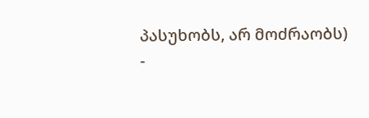პასუხობს, არ მოძრაობს)
-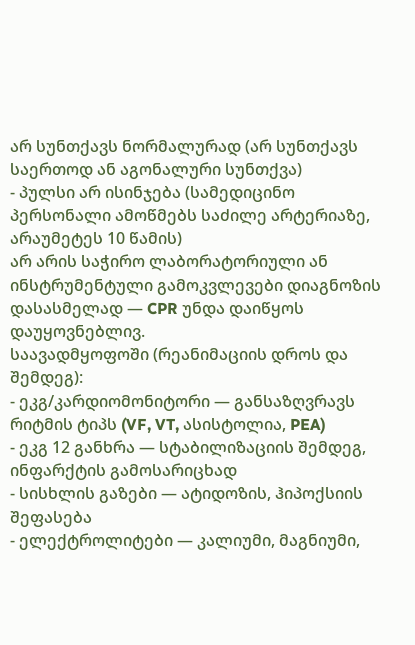არ სუნთქავს ნორმალურად (არ სუნთქავს საერთოდ ან აგონალური სუნთქვა)
- პულსი არ ისინჯება (სამედიცინო პერსონალი ამოწმებს საძილე არტერიაზე, არაუმეტეს 10 წამის)
არ არის საჭირო ლაბორატორიული ან ინსტრუმენტული გამოკვლევები დიაგნოზის დასასმელად — CPR უნდა დაიწყოს დაუყოვნებლივ.
საავადმყოფოში (რეანიმაციის დროს და შემდეგ):
- ეკგ/კარდიომონიტორი — განსაზღვრავს რიტმის ტიპს (VF, VT, ასისტოლია, PEA)
- ეკგ 12 განხრა — სტაბილიზაციის შემდეგ, ინფარქტის გამოსარიცხად
- სისხლის გაზები — ატიდოზის, ჰიპოქსიის შეფასება
- ელექტროლიტები — კალიუმი, მაგნიუმი,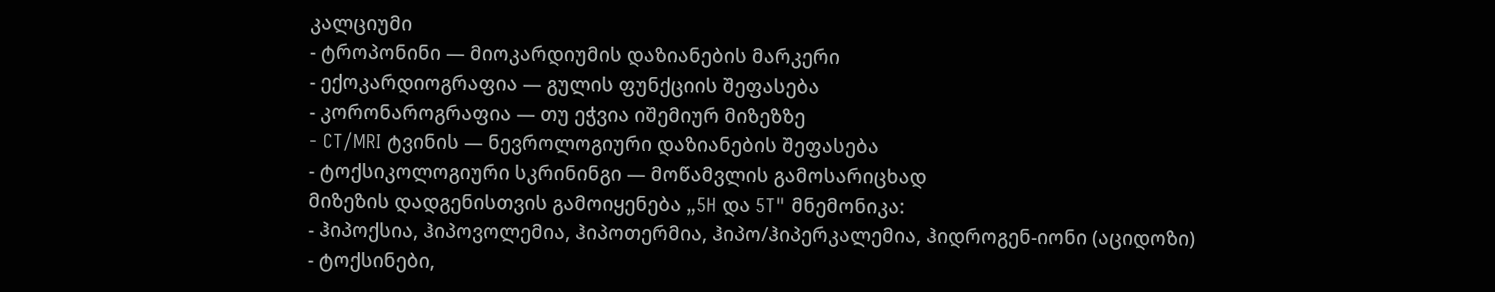კალციუმი
- ტროპონინი — მიოკარდიუმის დაზიანების მარკერი
- ექოკარდიოგრაფია — გულის ფუნქციის შეფასება
- კორონაროგრაფია — თუ ეჭვია იშემიურ მიზეზზე
- CT/MRI ტვინის — ნევროლოგიური დაზიანების შეფასება
- ტოქსიკოლოგიური სკრინინგი — მოწამვლის გამოსარიცხად
მიზეზის დადგენისთვის გამოიყენება „5H და 5T" მნემონიკა:
- ჰიპოქსია, ჰიპოვოლემია, ჰიპოთერმია, ჰიპო/ჰიპერკალემია, ჰიდროგენ-იონი (აციდოზი)
- ტოქსინები,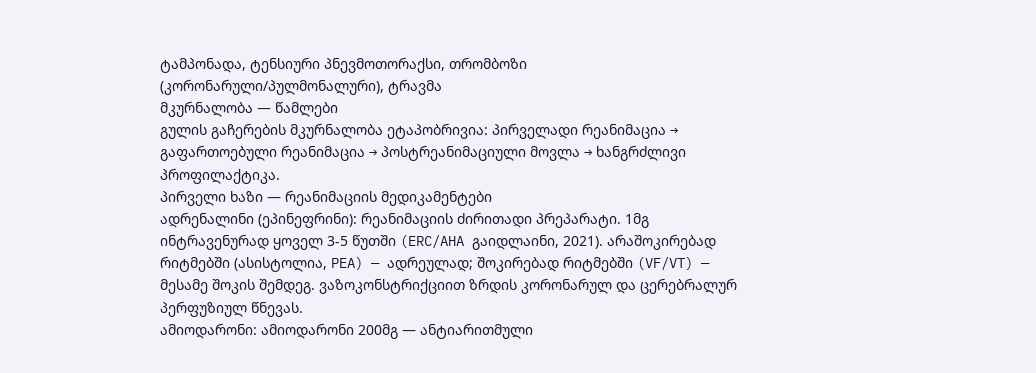ტამპონადა, ტენსიური პნევმოთორაქსი, თრომბოზი (კორონარული/პულმონალური), ტრავმა
მკურნალობა — წამლები
გულის გაჩერების მკურნალობა ეტაპობრივია: პირველადი რეანიმაცია → გაფართოებული რეანიმაცია → პოსტრეანიმაციული მოვლა → ხანგრძლივი პროფილაქტიკა.
პირველი ხაზი — რეანიმაციის მედიკამენტები
ადრენალინი (ეპინეფრინი): რეანიმაციის ძირითადი პრეპარატი. 1მგ ინტრავენურად ყოველ 3-5 წუთში (ERC/AHA გაიდლაინი, 2021). არაშოკირებად რიტმებში (ასისტოლია, PEA) — ადრეულად; შოკირებად რიტმებში (VF/VT) — მესამე შოკის შემდეგ. ვაზოკონსტრიქციით ზრდის კორონარულ და ცერებრალურ პერფუზიულ წნევას.
ამიოდარონი: ამიოდარონი 200მგ — ანტიარითმული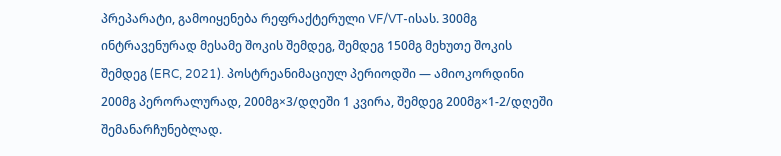პრეპარატი, გამოიყენება რეფრაქტერული VF/VT-ისას. 300მგ ინტრავენურად მესამე შოკის შემდეგ, შემდეგ 150მგ მეხუთე შოკის შემდეგ (ERC, 2021). პოსტრეანიმაციულ პერიოდში — ამიოკორდინი 200მგ პერორალურად, 200მგ×3/დღეში 1 კვირა, შემდეგ 200მგ×1-2/დღეში შემანარჩუნებლად.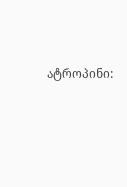ატროპინი: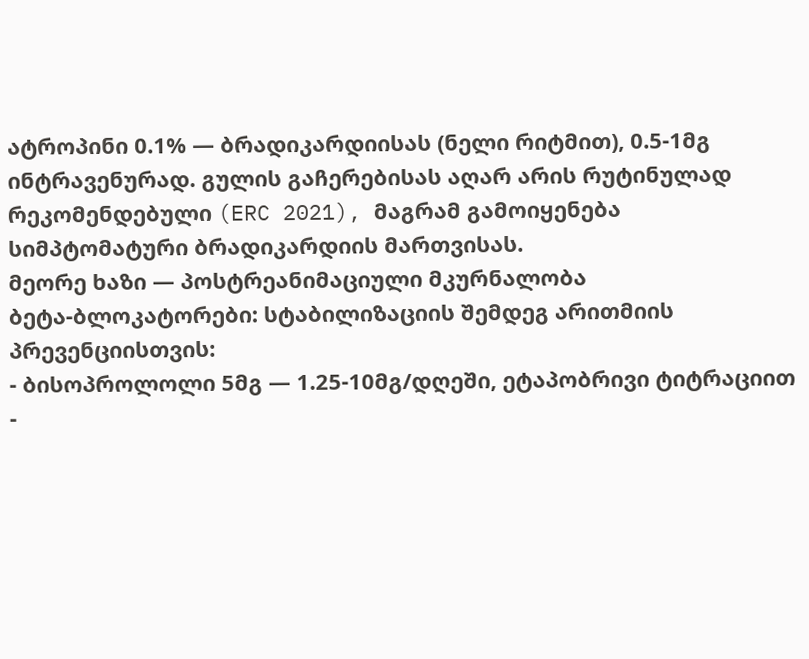ატროპინი 0.1% — ბრადიკარდიისას (ნელი რიტმით), 0.5-1მგ ინტრავენურად. გულის გაჩერებისას აღარ არის რუტინულად რეკომენდებული (ERC 2021), მაგრამ გამოიყენება სიმპტომატური ბრადიკარდიის მართვისას.
მეორე ხაზი — პოსტრეანიმაციული მკურნალობა
ბეტა-ბლოკატორები: სტაბილიზაციის შემდეგ არითმიის პრევენციისთვის:
- ბისოპროლოლი 5მგ — 1.25-10მგ/დღეში, ეტაპობრივი ტიტრაციით
-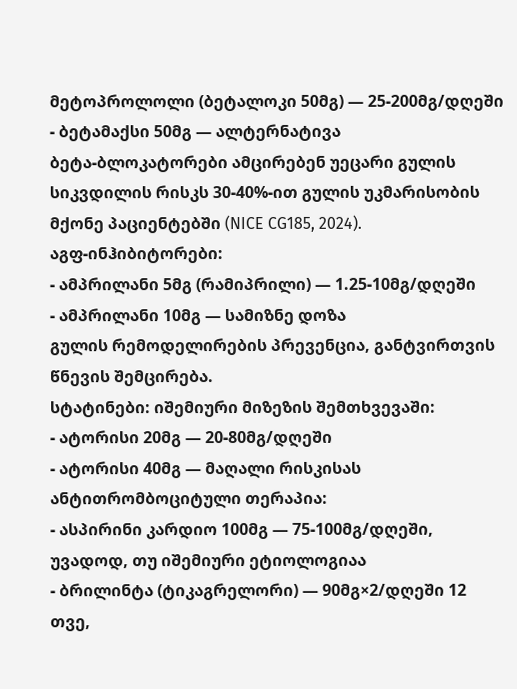მეტოპროლოლი (ბეტალოკი 50მგ) — 25-200მგ/დღეში
- ბეტამაქსი 50მგ — ალტერნატივა
ბეტა-ბლოკატორები ამცირებენ უეცარი გულის სიკვდილის რისკს 30-40%-ით გულის უკმარისობის მქონე პაციენტებში (NICE CG185, 2024).
აგფ-ინჰიბიტორები:
- ამპრილანი 5მგ (რამიპრილი) — 1.25-10მგ/დღეში
- ამპრილანი 10მგ — სამიზნე დოზა
გულის რემოდელირების პრევენცია, განტვირთვის წნევის შემცირება.
სტატინები: იშემიური მიზეზის შემთხვევაში:
- ატორისი 20მგ — 20-80მგ/დღეში
- ატორისი 40მგ — მაღალი რისკისას
ანტითრომბოციტული თერაპია:
- ასპირინი კარდიო 100მგ — 75-100მგ/დღეში, უვადოდ, თუ იშემიური ეტიოლოგიაა
- ბრილინტა (ტიკაგრელორი) — 90მგ×2/დღეში 12 თვე,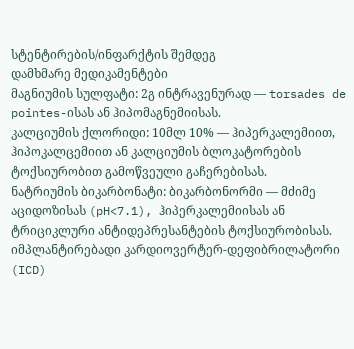სტენტირების/ინფარქტის შემდეგ
დამხმარე მედიკამენტები
მაგნიუმის სულფატი: 2გ ინტრავენურად — torsades de pointes-ისას ან ჰიპომაგნემიისას.
კალციუმის ქლორიდი: 10მლ 10% — ჰიპერკალემიით, ჰიპოკალცემიით ან კალციუმის ბლოკატორების ტოქსიურობით გამოწვეული გაჩერებისას.
ნატრიუმის ბიკარბონატი: ბიკარბონორმი — მძიმე აციდოზისას (pH<7.1), ჰიპერკალემიისას ან ტრიციკლური ანტიდეპრესანტების ტოქსიურობისას.
იმპლანტირებადი კარდიოვერტერ-დეფიბრილატორი (ICD)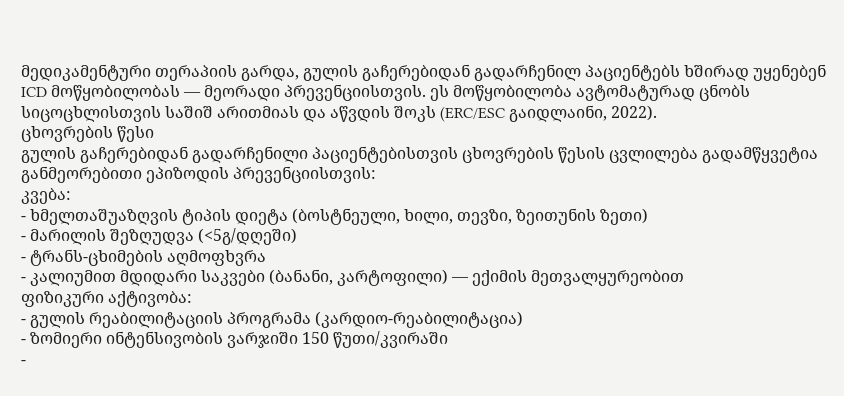მედიკამენტური თერაპიის გარდა, გულის გაჩერებიდან გადარჩენილ პაციენტებს ხშირად უყენებენ ICD მოწყობილობას — მეორადი პრევენციისთვის. ეს მოწყობილობა ავტომატურად ცნობს სიცოცხლისთვის საშიშ არითმიას და აწვდის შოკს (ERC/ESC გაიდლაინი, 2022).
ცხოვრების წესი
გულის გაჩერებიდან გადარჩენილი პაციენტებისთვის ცხოვრების წესის ცვლილება გადამწყვეტია განმეორებითი ეპიზოდის პრევენციისთვის:
კვება:
- ხმელთაშუაზღვის ტიპის დიეტა (ბოსტნეული, ხილი, თევზი, ზეითუნის ზეთი)
- მარილის შეზღუდვა (<5გ/დღეში)
- ტრანს-ცხიმების აღმოფხვრა
- კალიუმით მდიდარი საკვები (ბანანი, კარტოფილი) — ექიმის მეთვალყურეობით
ფიზიკური აქტივობა:
- გულის რეაბილიტაციის პროგრამა (კარდიო-რეაბილიტაცია)
- ზომიერი ინტენსივობის ვარჯიში 150 წუთი/კვირაში
-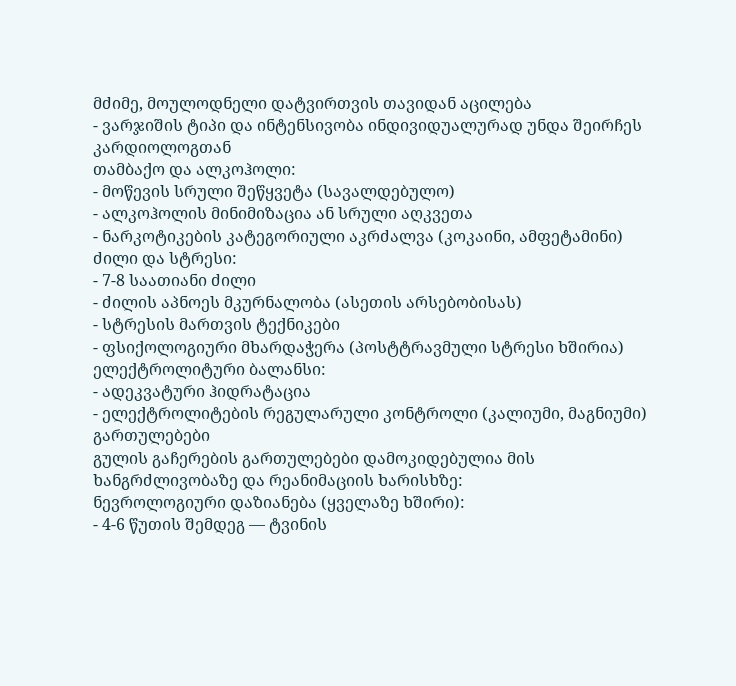მძიმე, მოულოდნელი დატვირთვის თავიდან აცილება
- ვარჯიშის ტიპი და ინტენსივობა ინდივიდუალურად უნდა შეირჩეს კარდიოლოგთან
თამბაქო და ალკოჰოლი:
- მოწევის სრული შეწყვეტა (სავალდებულო)
- ალკოჰოლის მინიმიზაცია ან სრული აღკვეთა
- ნარკოტიკების კატეგორიული აკრძალვა (კოკაინი, ამფეტამინი)
ძილი და სტრესი:
- 7-8 საათიანი ძილი
- ძილის აპნოეს მკურნალობა (ასეთის არსებობისას)
- სტრესის მართვის ტექნიკები
- ფსიქოლოგიური მხარდაჭერა (პოსტტრავმული სტრესი ხშირია)
ელექტროლიტური ბალანსი:
- ადეკვატური ჰიდრატაცია
- ელექტროლიტების რეგულარული კონტროლი (კალიუმი, მაგნიუმი)
გართულებები
გულის გაჩერების გართულებები დამოკიდებულია მის ხანგრძლივობაზე და რეანიმაციის ხარისხზე:
ნევროლოგიური დაზიანება (ყველაზე ხშირი):
- 4-6 წუთის შემდეგ — ტვინის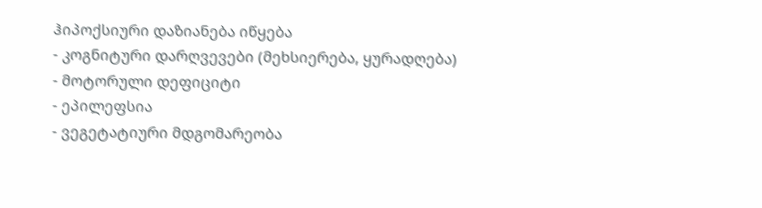ჰიპოქსიური დაზიანება იწყება
- კოგნიტური დარღვევები (მეხსიერება, ყურადღება)
- მოტორული დეფიციტი
- ეპილეფსია
- ვეგეტატიური მდგომარეობა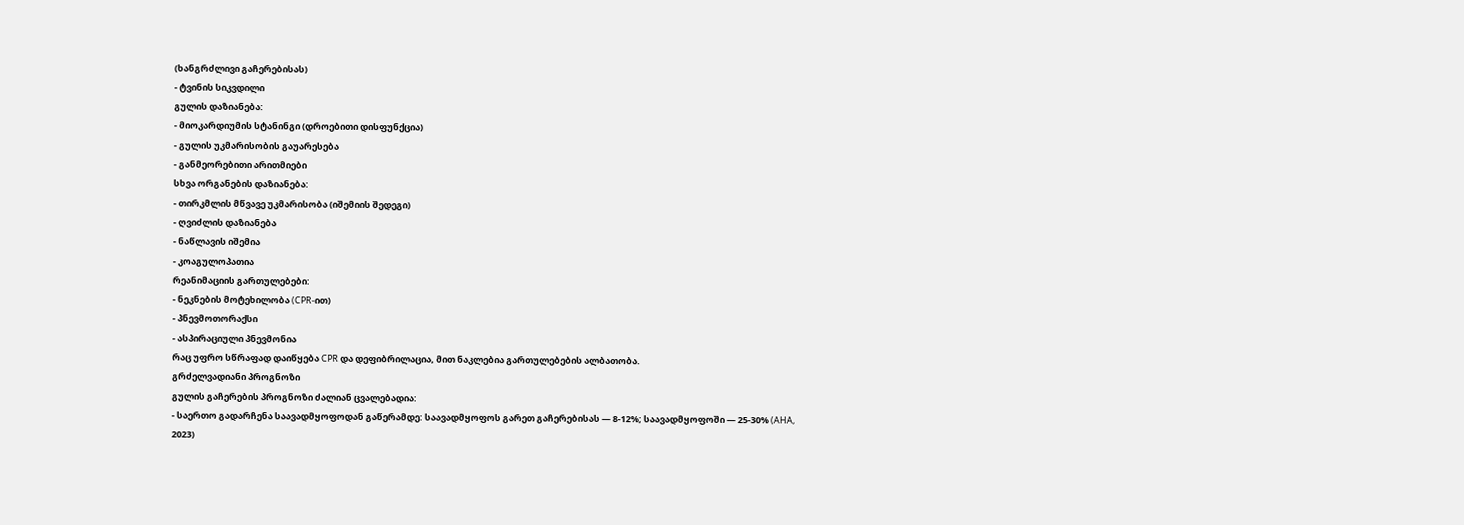(ხანგრძლივი გაჩერებისას)
- ტვინის სიკვდილი
გულის დაზიანება:
- მიოკარდიუმის სტანინგი (დროებითი დისფუნქცია)
- გულის უკმარისობის გაუარესება
- განმეორებითი არითმიები
სხვა ორგანების დაზიანება:
- თირკმლის მწვავე უკმარისობა (იშემიის შედეგი)
- ღვიძლის დაზიანება
- ნაწლავის იშემია
- კოაგულოპათია
რეანიმაციის გართულებები:
- ნეკნების მოტეხილობა (CPR-ით)
- პნევმოთორაქსი
- ასპირაციული პნევმონია
რაც უფრო სწრაფად დაიწყება CPR და დეფიბრილაცია, მით ნაკლებია გართულებების ალბათობა.
გრძელვადიანი პროგნოზი
გულის გაჩერების პროგნოზი ძალიან ცვალებადია:
- საერთო გადარჩენა საავადმყოფოდან გაწერამდე: საავადმყოფოს გარეთ გაჩერებისას — 8-12%; საავადმყოფოში — 25-30% (AHA, 2023)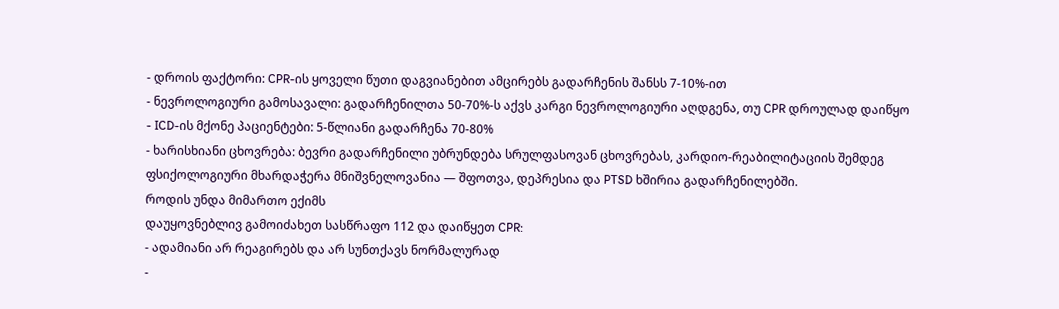- დროის ფაქტორი: CPR-ის ყოველი წუთი დაგვიანებით ამცირებს გადარჩენის შანსს 7-10%-ით
- ნევროლოგიური გამოსავალი: გადარჩენილთა 50-70%-ს აქვს კარგი ნევროლოგიური აღდგენა, თუ CPR დროულად დაიწყო
- ICD-ის მქონე პაციენტები: 5-წლიანი გადარჩენა 70-80%
- ხარისხიანი ცხოვრება: ბევრი გადარჩენილი უბრუნდება სრულფასოვან ცხოვრებას, კარდიო-რეაბილიტაციის შემდეგ
ფსიქოლოგიური მხარდაჭერა მნიშვნელოვანია — შფოთვა, დეპრესია და PTSD ხშირია გადარჩენილებში.
როდის უნდა მიმართო ექიმს
დაუყოვნებლივ გამოიძახეთ სასწრაფო 112 და დაიწყეთ CPR:
- ადამიანი არ რეაგირებს და არ სუნთქავს ნორმალურად
-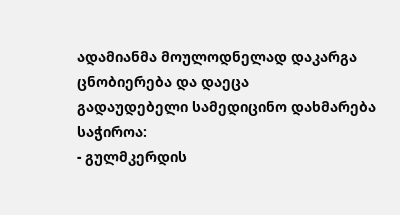ადამიანმა მოულოდნელად დაკარგა ცნობიერება და დაეცა
გადაუდებელი სამედიცინო დახმარება საჭიროა:
- გულმკერდის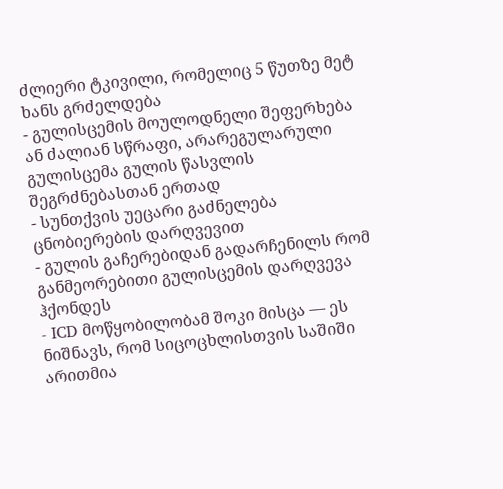ძლიერი ტკივილი, რომელიც 5 წუთზე მეტ ხანს გრძელდება
- გულისცემის მოულოდნელი შეფერხება ან ძალიან სწრაფი, არარეგულარული გულისცემა გულის წასვლის შეგრძნებასთან ერთად
- სუნთქვის უეცარი გაძნელება ცნობიერების დარღვევით
- გულის გაჩერებიდან გადარჩენილს რომ განმეორებითი გულისცემის დარღვევა ჰქონდეს
- ICD მოწყობილობამ შოკი მისცა — ეს ნიშნავს, რომ სიცოცხლისთვის საშიში არითმია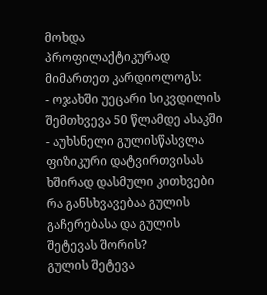მოხდა
პროფილაქტიკურად მიმართეთ კარდიოლოგს:
- ოჯახში უეცარი სიკვდილის შემთხვევა 50 წლამდე ასაკში
- აუხსნელი გულისწასვლა ფიზიკური დატვირთვისას
ხშირად დასმული კითხვები
რა განსხვავებაა გულის გაჩერებასა და გულის შეტევას შორის?
გულის შეტევა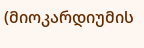(მიოკარდიუმის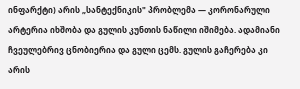ინფარქტი) არის „სანტექნიკის" პრობლემა — კორონარული არტერია იხშობა და გულის კუნთის ნაწილი იშიმება. ადამიანი ჩვეულებრივ ცნობიერია და გული ცემს. გულის გაჩერება კი არის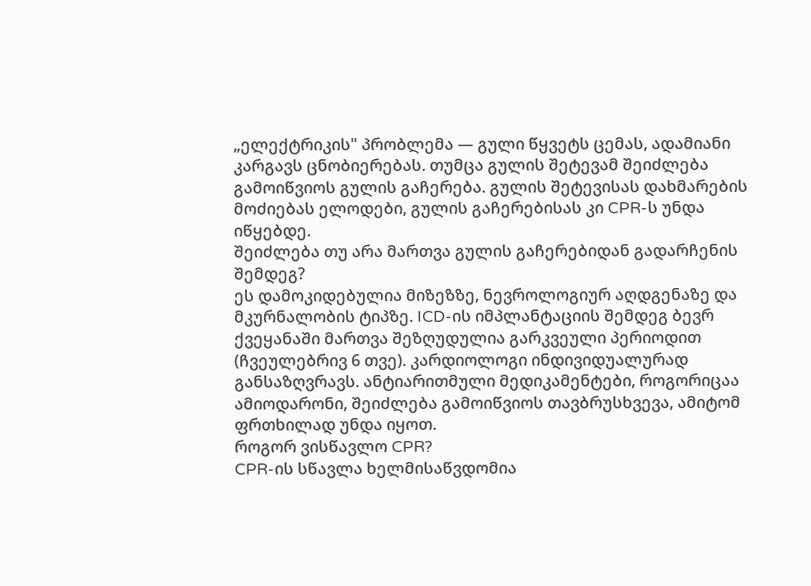„ელექტრიკის" პრობლემა — გული წყვეტს ცემას, ადამიანი კარგავს ცნობიერებას. თუმცა გულის შეტევამ შეიძლება გამოიწვიოს გულის გაჩერება. გულის შეტევისას დახმარების მოძიებას ელოდები, გულის გაჩერებისას კი CPR-ს უნდა იწყებდე.
შეიძლება თუ არა მართვა გულის გაჩერებიდან გადარჩენის შემდეგ?
ეს დამოკიდებულია მიზეზზე, ნევროლოგიურ აღდგენაზე და მკურნალობის ტიპზე. ICD-ის იმპლანტაციის შემდეგ ბევრ ქვეყანაში მართვა შეზღუდულია გარკვეული პერიოდით (ჩვეულებრივ 6 თვე). კარდიოლოგი ინდივიდუალურად განსაზღვრავს. ანტიარითმული მედიკამენტები, როგორიცაა ამიოდარონი, შეიძლება გამოიწვიოს თავბრუსხვევა, ამიტომ ფრთხილად უნდა იყოთ.
როგორ ვისწავლო CPR?
CPR-ის სწავლა ხელმისაწვდომია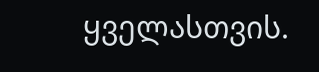ყველასთვის.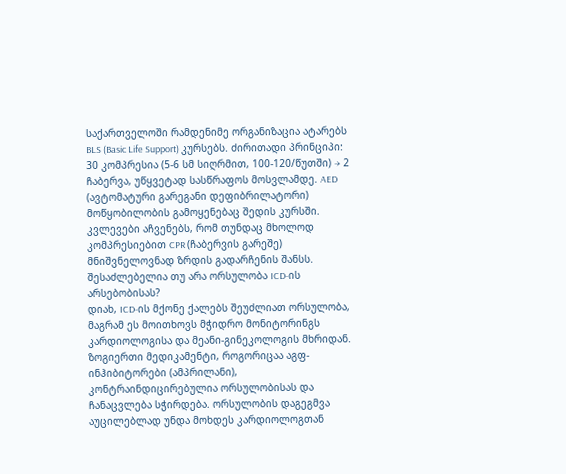საქართველოში რამდენიმე ორგანიზაცია ატარებს BLS (Basic Life Support) კურსებს. ძირითადი პრინციპი: 30 კომპრესია (5-6 სმ სიღრმით, 100-120/წუთში) → 2 ჩაბერვა, უწყვეტად სასწრაფოს მოსვლამდე. AED (ავტომატური გარეგანი დეფიბრილატორი) მოწყობილობის გამოყენებაც შედის კურსში. კვლევები აჩვენებს, რომ თუნდაც მხოლოდ კომპრესიებით CPR (ჩაბერვის გარეშე) მნიშვნელოვნად ზრდის გადარჩენის შანსს.
შესაძლებელია თუ არა ორსულობა ICD-ის არსებობისას?
დიახ, ICD-ის მქონე ქალებს შეუძლიათ ორსულობა, მაგრამ ეს მოითხოვს მჭიდრო მონიტორინგს კარდიოლოგისა და მეანი-გინეკოლოგის მხრიდან. ზოგიერთი მედიკამენტი, როგორიცაა აგფ-ინჰიბიტორები (ამპრილანი), კონტრაინდიცირებულია ორსულობისას და ჩანაცვლება სჭირდება. ორსულობის დაგეგმვა აუცილებლად უნდა მოხდეს კარდიოლოგთან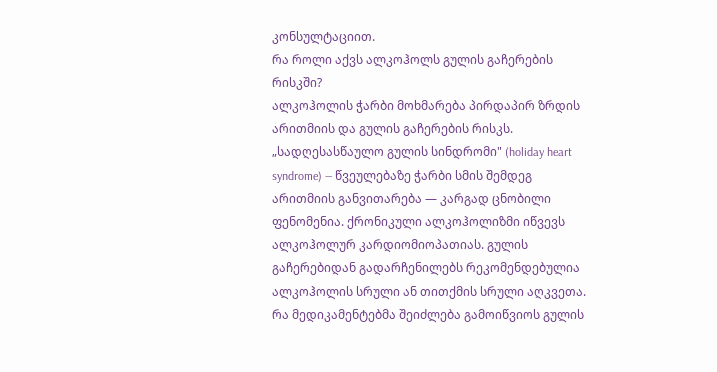კონსულტაციით.
რა როლი აქვს ალკოჰოლს გულის გაჩერების რისკში?
ალკოჰოლის ჭარბი მოხმარება პირდაპირ ზრდის არითმიის და გულის გაჩერების რისკს. „სადღესასწაულო გულის სინდრომი" (holiday heart syndrome) — წვეულებაზე ჭარბი სმის შემდეგ არითმიის განვითარება — კარგად ცნობილი ფენომენია. ქრონიკული ალკოჰოლიზმი იწვევს ალკოჰოლურ კარდიომიოპათიას. გულის გაჩერებიდან გადარჩენილებს რეკომენდებულია ალკოჰოლის სრული ან თითქმის სრული აღკვეთა.
რა მედიკამენტებმა შეიძლება გამოიწვიოს გულის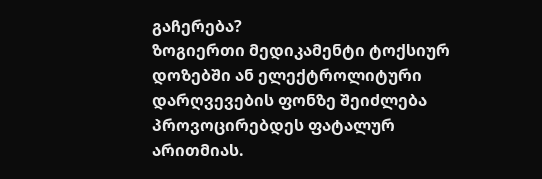გაჩერება?
ზოგიერთი მედიკამენტი ტოქსიურ დოზებში ან ელექტროლიტური დარღვევების ფონზე შეიძლება პროვოცირებდეს ფატალურ არითმიას.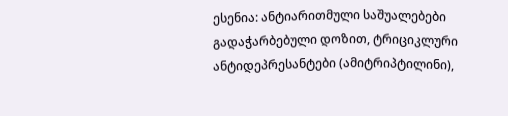ესენია: ანტიარითმული საშუალებები გადაჭარბებული დოზით, ტრიციკლური ანტიდეპრესანტები (ამიტრიპტილინი),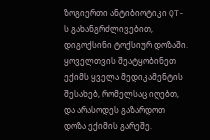ზოგიერთი ანტიბიოტიკი QT-ს გახანგრძლივებით, დიგოქსინი ტოქსიურ დოზაში. ყოველთვის შეატყობინეთ ექიმს ყველა მედიკამენტის შესახებ, რომელსაც იღებთ, და არასოდეს გაზარდოთ დოზა ექიმის გარეშე.